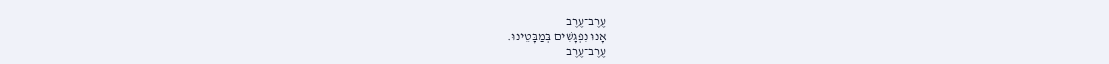עֶרֶב־עֶרֶב
אָנוּ נִפְגָּשִׁים בְּמַבָּטֵינוּ.
עֶרֶב־עֶרֶב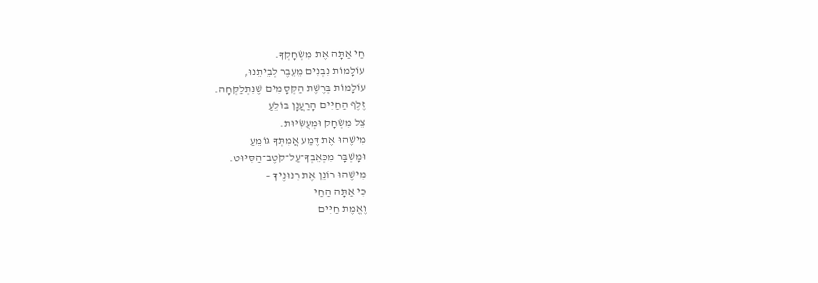חַי אַתָּה אֶת מִשְׂחָקְךָ.
עוֹלָמוֹת נִבְנִים מֵעֵבֶר לְבֵיתֵנוּ,
עוֹלָמוֹת בְּרֶשֶׁת הַקְּסָמִים שֶׁנִּתְלַקְּחָה.
זֶלֶף הַחַיִּים הָרַעֲנָן בּוֹלֵעַ
צֵל מִשְׂחָק וּמְעֻשִּׂיּוּת.
מִישֶׁהוּ אֶת דֶּמַע אֲמִתְּךָ גּוֹמֵעַ
וּמָשְׁבָּר מִכְּאֵבְךָ־עַל־קֹטֶב־הַסִּיּוּט.
מִישֶׁהוּ רוֹנֵן אֶת רִנּוּנֶיךָ –
כִּי אַתָּה הַחַי
וֶאֱמֶת חַיִּים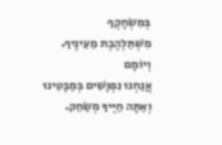בְּמִשְׂחָקְךָ
מִשְׁתַּלְהֶבֶת מֵעֵינֶיךָ.
וְיוֹמָם
אֲנַחְנוּ נִפְגָּשִׁים בְּמַבָּטֵינוּ
וְאַתָּה חַיֶּיךָ מְשַׂחֵק.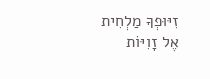זִיּוּפְךָ מַלְחִית אֶל זָוִיּוֹת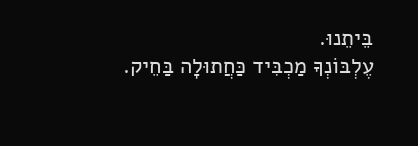בֵּיתֵנוּ.
עֶלְבּוֹנְךָ מַכְבִּיד כַּחֲתוּלָה בַּחֵיק.